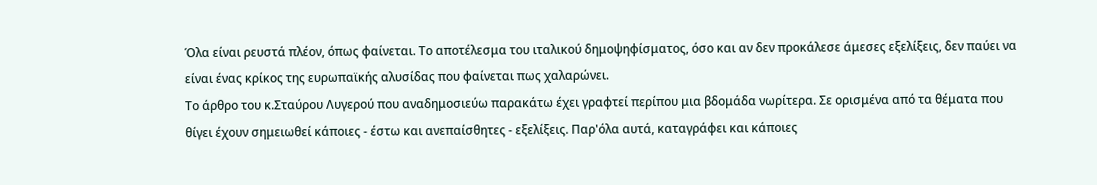Όλα είναι ρευστά πλέον, όπως φαίνεται. Το αποτέλεσμα του ιταλικού δημοψηφίσματος, όσο και αν δεν προκάλεσε άμεσες εξελίξεις, δεν παύει να είναι ένας κρίκος της ευρωπαϊκής αλυσίδας που φαίνεται πως χαλαρώνει.
Το άρθρο του κ.Σταύρου Λυγερού που αναδημοσιεύω παρακάτω έχει γραφτεί περίπου μια βδομάδα νωρίτερα. Σε ορισμένα από τα θέματα που θίγει έχουν σημειωθεί κάποιες - έστω και ανεπαίσθητες - εξελίξεις. Παρ'όλα αυτά, καταγράφει και κάποιες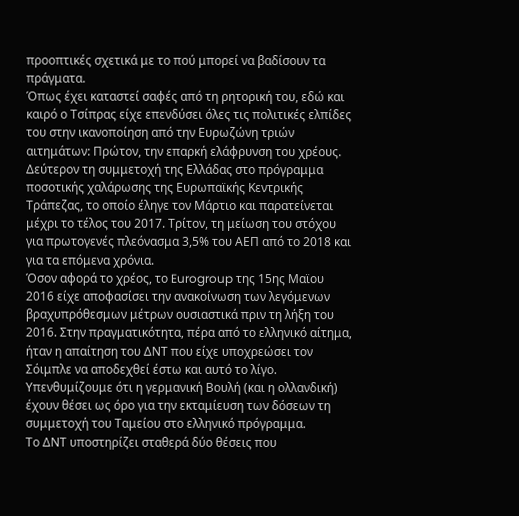προοπτικές σχετικά με το πού μπορεί να βαδίσουν τα πράγματα.
Όπως έχει καταστεί σαφές από τη ρητορική του, εδώ και καιρό ο Τσίπρας είχε επενδύσει όλες τις πολιτικές ελπίδες του στην ικανοποίηση από την Ευρωζώνη τριών αιτημάτων: Πρώτον, την επαρκή ελάφρυνση του χρέους. Δεύτερον τη συμμετοχή της Ελλάδας στο πρόγραμμα ποσοτικής χαλάρωσης της Ευρωπαϊκής Κεντρικής Τράπεζας, το οποίο έληγε τον Μάρτιο και παρατείνεται μέχρι το τέλος του 2017. Τρίτον, τη μείωση του στόχου για πρωτογενές πλεόνασμα 3,5% του ΑΕΠ από το 2018 και για τα επόμενα χρόνια.
Όσον αφορά το χρέος, το Eurogroup της 15ης Μαϊου 2016 είχε αποφασίσει την ανακοίνωση των λεγόμενων βραχυπρόθεσμων μέτρων ουσιαστικά πριν τη λήξη του 2016. Στην πραγματικότητα, πέρα από το ελληνικό αίτημα, ήταν η απαίτηση του ΔΝΤ που είχε υποχρεώσει τον Σόιμπλε να αποδεχθεί έστω και αυτό το λίγο. Υπενθυμίζουμε ότι η γερμανική Βουλή (και η ολλανδική) έχουν θέσει ως όρο για την εκταμίευση των δόσεων τη συμμετοχή του Ταμείου στο ελληνικό πρόγραμμα.
Το ΔΝΤ υποστηρίζει σταθερά δύο θέσεις που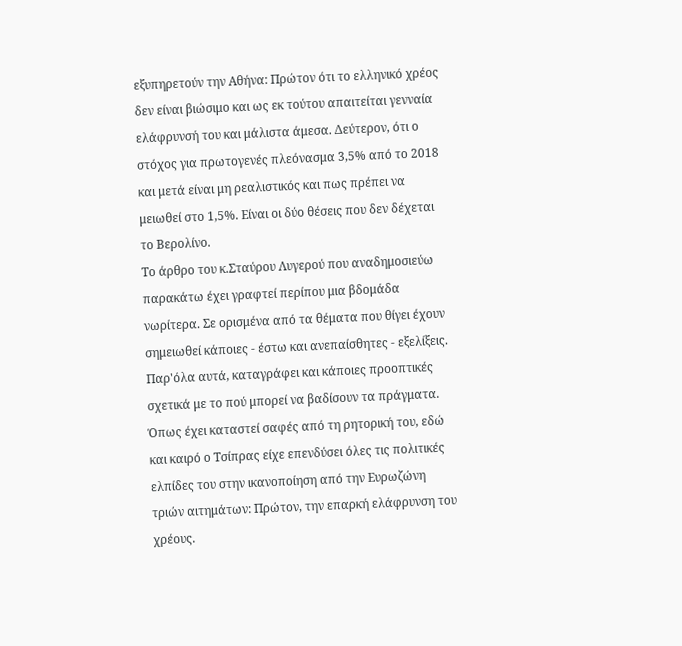εξυπηρετούν την Αθήνα: Πρώτον ότι το ελληνικό χρέος δεν είναι βιώσιμο και ως εκ τούτου απαιτείται γενναία ελάφρυνσή του και μάλιστα άμεσα. Δεύτερον, ότι ο στόχος για πρωτογενές πλεόνασμα 3,5% από το 2018 και μετά είναι μη ρεαλιστικός και πως πρέπει να μειωθεί στο 1,5%. Είναι οι δύο θέσεις που δεν δέχεται το Βερολίνο.
Το άρθρο του κ.Σταύρου Λυγερού που αναδημοσιεύω παρακάτω έχει γραφτεί περίπου μια βδομάδα νωρίτερα. Σε ορισμένα από τα θέματα που θίγει έχουν σημειωθεί κάποιες - έστω και ανεπαίσθητες - εξελίξεις. Παρ'όλα αυτά, καταγράφει και κάποιες προοπτικές σχετικά με το πού μπορεί να βαδίσουν τα πράγματα.
Όπως έχει καταστεί σαφές από τη ρητορική του, εδώ και καιρό ο Τσίπρας είχε επενδύσει όλες τις πολιτικές ελπίδες του στην ικανοποίηση από την Ευρωζώνη τριών αιτημάτων: Πρώτον, την επαρκή ελάφρυνση του χρέους.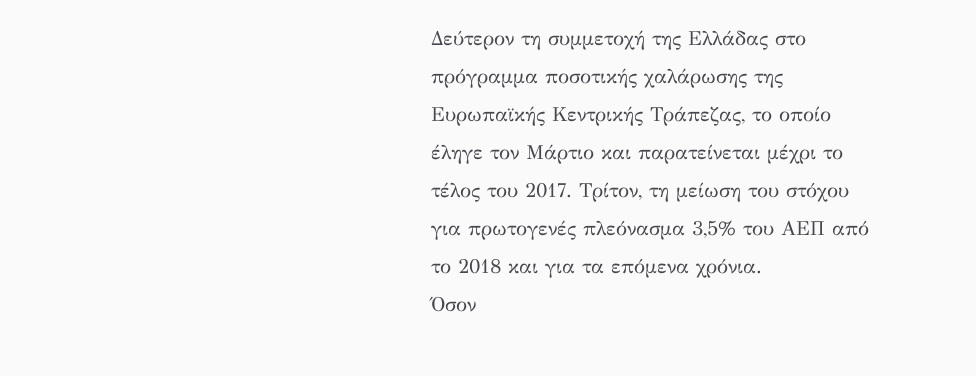Δεύτερον τη συμμετοχή της Ελλάδας στο πρόγραμμα ποσοτικής χαλάρωσης της Ευρωπαϊκής Κεντρικής Τράπεζας, το οποίο έληγε τον Μάρτιο και παρατείνεται μέχρι το τέλος του 2017. Τρίτον, τη μείωση του στόχου για πρωτογενές πλεόνασμα 3,5% του ΑΕΠ από το 2018 και για τα επόμενα χρόνια.
Όσον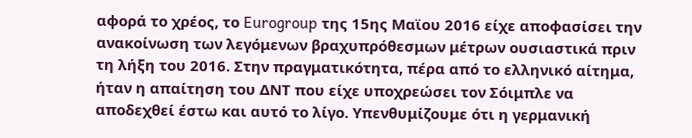αφορά το χρέος, το Eurogroup της 15ης Μαϊου 2016 είχε αποφασίσει την ανακοίνωση των λεγόμενων βραχυπρόθεσμων μέτρων ουσιαστικά πριν τη λήξη του 2016. Στην πραγματικότητα, πέρα από το ελληνικό αίτημα, ήταν η απαίτηση του ΔΝΤ που είχε υποχρεώσει τον Σόιμπλε να αποδεχθεί έστω και αυτό το λίγο. Υπενθυμίζουμε ότι η γερμανική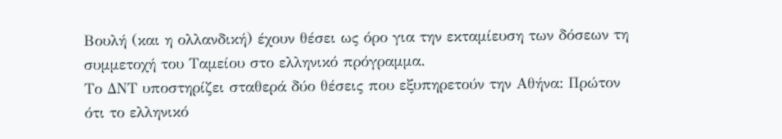Βουλή (και η ολλανδική) έχουν θέσει ως όρο για την εκταμίευση των δόσεων τη συμμετοχή του Ταμείου στο ελληνικό πρόγραμμα.
Το ΔΝΤ υποστηρίζει σταθερά δύο θέσεις που εξυπηρετούν την Αθήνα: Πρώτον ότι το ελληνικό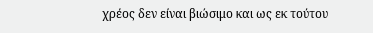χρέος δεν είναι βιώσιμο και ως εκ τούτου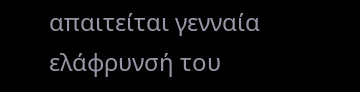απαιτείται γενναία ελάφρυνσή του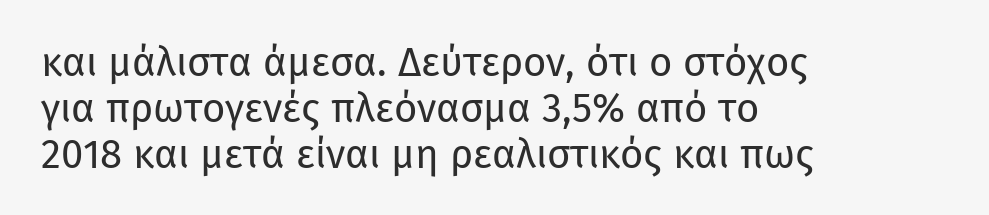και μάλιστα άμεσα. Δεύτερον, ότι ο στόχος για πρωτογενές πλεόνασμα 3,5% από το 2018 και μετά είναι μη ρεαλιστικός και πως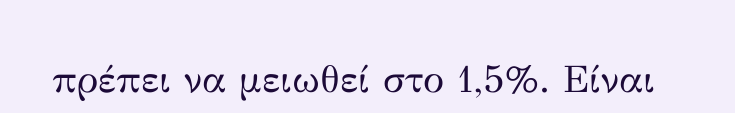πρέπει να μειωθεί στο 1,5%. Είναι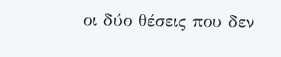οι δύο θέσεις που δεν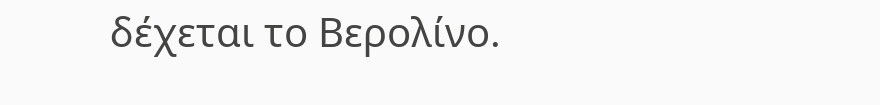δέχεται το Βερολίνο.